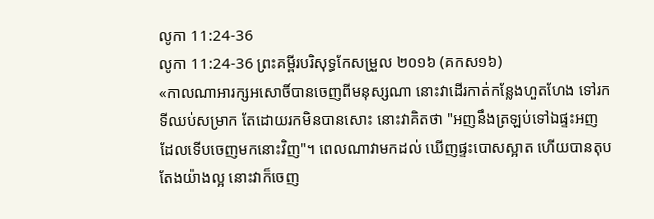លូកា 11:24-36
លូកា 11:24-36 ព្រះគម្ពីរបរិសុទ្ធកែសម្រួល ២០១៦ (គកស១៦)
«កាលណាអារក្សអសោចិ៍បានចេញពីមនុស្សណា នោះវាដើរកាត់កន្លែងហួតហែង ទៅរកទីឈប់សម្រាក តែដោយរកមិនបានសោះ នោះវាគិតថា "អញនឹងត្រឡប់ទៅឯផ្ទះអញ ដែលទើបចេញមកនោះវិញ"។ ពេលណាវាមកដល់ ឃើញផ្ទះបោសស្អាត ហើយបានតុបតែងយ៉ាងល្អ នោះវាក៏ចេញ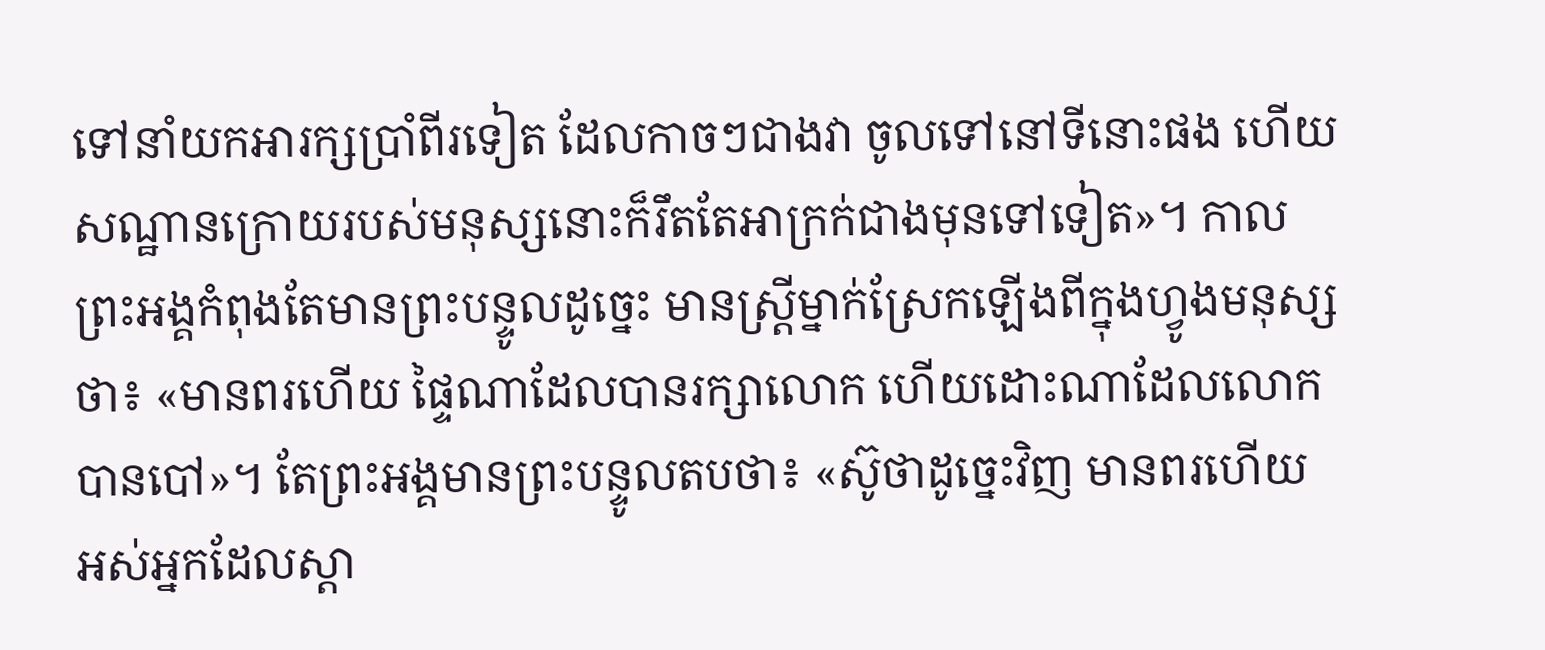ទៅនាំយកអារក្សប្រាំពីរទៀត ដែលកាចៗជាងវា ចូលទៅនៅទីនោះផង ហើយសណ្ឋានក្រោយរបស់មនុស្សនោះក៏រឹតតែអាក្រក់ជាងមុនទៅទៀត»។ កាលព្រះអង្គកំពុងតែមានព្រះបន្ទូលដូច្នេះ មានស្ត្រីម្នាក់ស្រែកឡើងពីក្នុងហ្វូងមនុស្សថា៖ «មានពរហើយ ផ្ទៃណាដែលបានរក្សាលោក ហើយដោះណាដែលលោកបានបៅ»។ តែព្រះអង្គមានព្រះបន្ទូលតបថា៖ «ស៊ូថាដូច្នេះវិញ មានពរហើយ អស់អ្នកដែលស្តា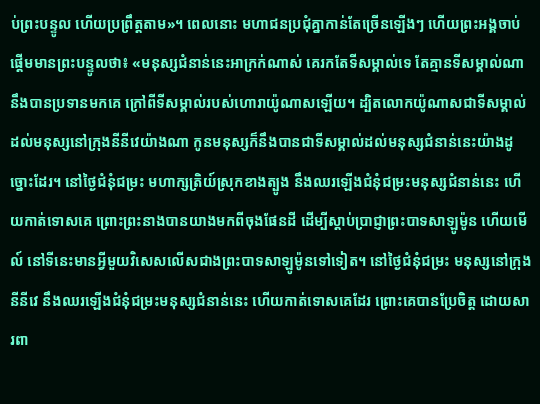ប់ព្រះបន្ទូល ហើយប្រព្រឹត្តតាម»។ ពេលនោះ មហាជនប្រជុំគ្នាកាន់តែច្រើនឡើងៗ ហើយព្រះអង្គចាប់ផ្តើមមានព្រះបន្ទូលថា៖ «មនុស្សជំនាន់នេះអាក្រក់ណាស់ គេរកតែទីសម្គាល់ទេ តែគ្មានទីសម្គាល់ណានឹងបានប្រទានមកគេ ក្រៅពីទីសម្គាល់របស់ហោរាយ៉ូណាសឡើយ។ ដ្បិតលោកយ៉ូណាសជាទីសម្គាល់ដល់មនុស្សនៅក្រុងនីនីវេយ៉ាងណា កូនមនុស្សក៏នឹងបានជាទីសម្គាល់ដល់មនុស្សជំនាន់នេះយ៉ាងដូច្នោះដែរ។ នៅថ្ងៃជំនុំជម្រះ មហាក្សត្រិយ៍ស្រុកខាងត្បូង នឹងឈរឡើងជំនុំជម្រះមនុស្សជំនាន់នេះ ហើយកាត់ទោសគេ ព្រោះព្រះនាងបានយាងមកពីចុងផែនដី ដើម្បីស្តាប់ប្រាជ្ញាព្រះបាទសាឡូម៉ូន ហើយមើល៍ នៅទីនេះមានអ្វីមួយវិសេសលើសជាងព្រះបាទសាឡូម៉ូនទៅទៀត។ នៅថ្ងៃជំនុំជម្រះ មនុស្សនៅក្រុងនីនីវេ នឹងឈរឡើងជំនុំជម្រះមនុស្សជំនាន់នេះ ហើយកាត់ទោសគេដែរ ព្រោះគេបានប្រែចិត្ត ដោយសារពា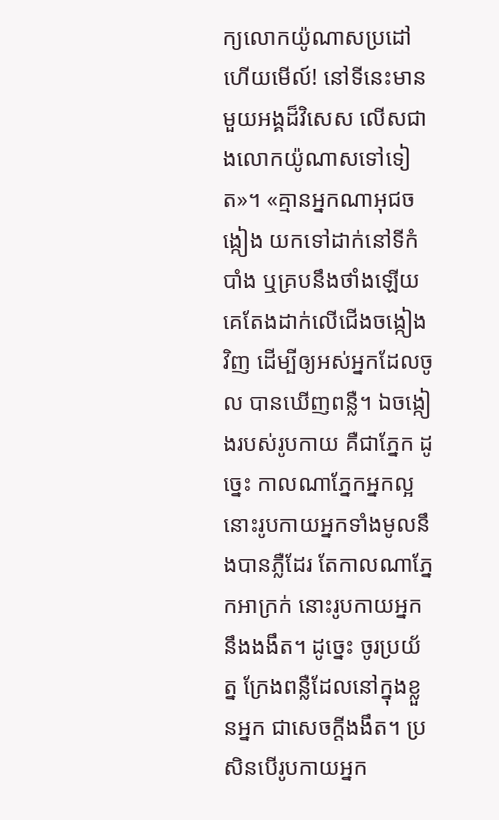ក្យលោកយ៉ូណាសប្រដៅ ហើយមើល៍! នៅទីនេះមានមួយអង្គដ៏វិសេស លើសជាងលោកយ៉ូណាសទៅទៀត»។ «គ្មានអ្នកណាអុជចង្កៀង យកទៅដាក់នៅទីកំបាំង ឬគ្របនឹងថាំងឡើយ គេតែងដាក់លើជើងចង្កៀងវិញ ដើម្បីឲ្យអស់អ្នកដែលចូល បានឃើញពន្លឺ។ ឯចង្កៀងរបស់រូបកាយ គឺជាភ្នែក ដូច្នេះ កាលណាភ្នែកអ្នកល្អ នោះរូបកាយអ្នកទាំងមូលនឹងបានភ្លឺដែរ តែកាលណាភ្នែកអាក្រក់ នោះរូបកាយអ្នកនឹងងងឹត។ ដូច្នេះ ចូរប្រយ័ត្ន ក្រែងពន្លឺដែលនៅក្នុងខ្លួនអ្នក ជាសេចក្តីងងឹត។ ប្រសិនបើរូបកាយអ្នក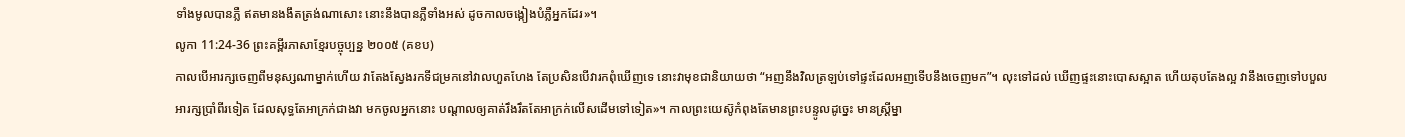ទាំងមូលបានភ្លឺ ឥតមានងងឹតត្រង់ណាសោះ នោះនឹងបានភ្លឺទាំងអស់ ដូចកាលចង្កៀងបំភ្លឺអ្នកដែរ»។
លូកា 11:24-36 ព្រះគម្ពីរភាសាខ្មែរបច្ចុប្បន្ន ២០០៥ (គខប)
កាលបើអារក្សចេញពីមនុស្សណាម្នាក់ហើយ វាតែងស្វែងរកទីជម្រកនៅវាលហួតហែង តែប្រសិនបើវារកពុំឃើញទេ នោះវាមុខជានិយាយថា “អញនឹងវិលត្រឡប់ទៅផ្ទះដែលអញទើបនឹងចេញមក”។ លុះទៅដល់ ឃើញផ្ទះនោះបោសស្អាត ហើយតុបតែងល្អ វានឹងចេញទៅបបួលអារក្សប្រាំពីរទៀត ដែលសុទ្ធតែអាក្រក់ជាងវា មកចូលអ្នកនោះ បណ្ដាលឲ្យគាត់រឹងរឹតតែអាក្រក់លើសដើមទៅទៀត»។ កាលព្រះយេស៊ូកំពុងតែមានព្រះបន្ទូលដូច្នេះ មានស្ត្រីម្នា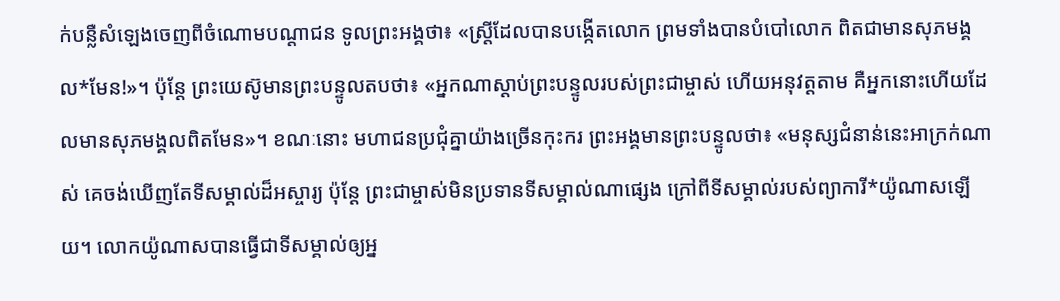ក់បន្លឺសំឡេងចេញពីចំណោមបណ្ដាជន ទូលព្រះអង្គថា៖ «ស្ត្រីដែលបានបង្កើតលោក ព្រមទាំងបានបំបៅលោក ពិតជាមានសុភមង្គល*មែន!»។ ប៉ុន្តែ ព្រះយេស៊ូមានព្រះបន្ទូលតបថា៖ «អ្នកណាស្ដាប់ព្រះបន្ទូលរបស់ព្រះជាម្ចាស់ ហើយអនុវត្តតាម គឺអ្នកនោះហើយដែលមានសុភមង្គលពិតមែន»។ ខណៈនោះ មហាជនប្រជុំគ្នាយ៉ាងច្រើនកុះករ ព្រះអង្គមានព្រះបន្ទូលថា៖ «មនុស្សជំនាន់នេះអាក្រក់ណាស់ គេចង់ឃើញតែទីសម្គាល់ដ៏អស្ចារ្យ ប៉ុន្តែ ព្រះជាម្ចាស់មិនប្រទានទីសម្គាល់ណាផ្សេង ក្រៅពីទីសម្គាល់របស់ព្យាការី*យ៉ូណាសឡើយ។ លោកយ៉ូណាសបានធ្វើជាទីសម្គាល់ឲ្យអ្ន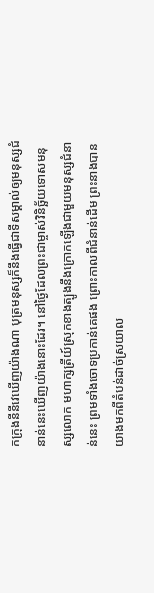កក្រុងនីនីវេឃើញយ៉ាងណា បុត្រមនុស្សក៏នឹងធ្វើជាទីសម្គាល់ឲ្យមនុស្សជំនាន់នេះឃើញយ៉ាងនោះដែរ។ នៅថ្ងៃដែលព្រះជាម្ចាស់វិនិច្ឆ័យទោសមនុស្សលោក មហាក្សត្រីយ៍ស្រុកខាងត្បូងនឹងក្រោកឡើងជាមួយមនុស្សជំនាន់នេះ ព្រមទាំងចោទប្រកាន់គេផង ព្រោះកាលពីជំនាន់ដើម ព្រះនាងបានយាងមកពីតំបន់ដាច់ស្រយាល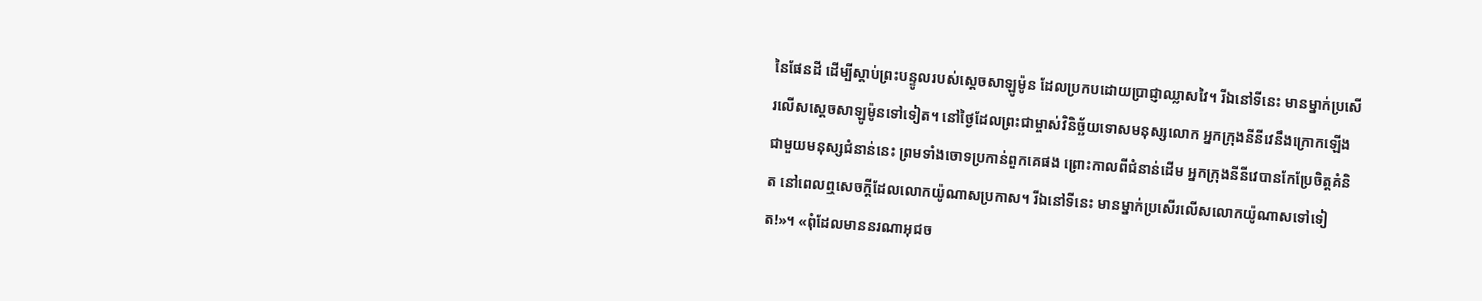នៃផែនដី ដើម្បីស្ដាប់ព្រះបន្ទូលរបស់ស្ដេចសាឡូម៉ូន ដែលប្រកបដោយប្រាជ្ញាឈ្លាសវៃ។ រីឯនៅទីនេះ មានម្នាក់ប្រសើរលើសស្ដេចសាឡូម៉ូនទៅទៀត។ នៅថ្ងៃដែលព្រះជាម្ចាស់វិនិច្ឆ័យទោសមនុស្សលោក អ្នកក្រុងនីនីវេនឹងក្រោកឡើងជាមួយមនុស្សជំនាន់នេះ ព្រមទាំងចោទប្រកាន់ពួកគេផង ព្រោះកាលពីជំនាន់ដើម អ្នកក្រុងនីនីវេបានកែប្រែចិត្តគំនិត នៅពេលឮសេចក្ដីដែលលោកយ៉ូណាសប្រកាស។ រីឯនៅទីនេះ មានម្នាក់ប្រសើរលើសលោកយ៉ូណាសទៅទៀត!»។ «ពុំដែលមាននរណាអុជច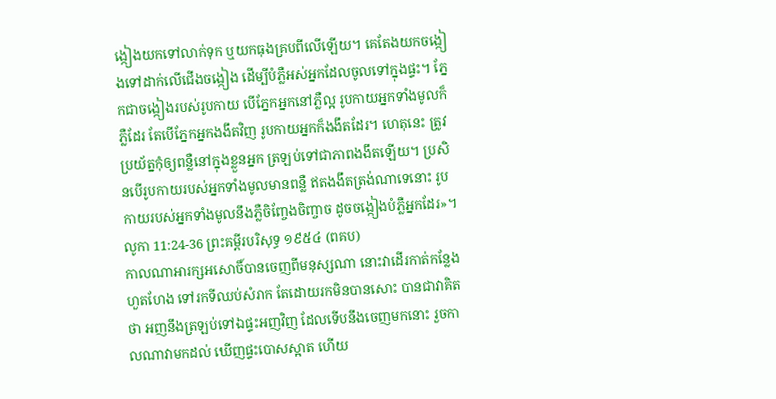ង្កៀងយកទៅលាក់ទុក ឬយកធុងគ្របពីលើឡើយ។ គេតែងយកចង្កៀងទៅដាក់លើជើងចង្កៀង ដើម្បីបំភ្លឺអស់អ្នកដែលចូលទៅក្នុងផ្ទះ។ ភ្នែកជាចង្កៀងរបស់រូបកាយ បើភ្នែកអ្នកនៅភ្លឺល្អ រូបកាយអ្នកទាំងមូលក៏ភ្លឺដែរ តែបើភ្នែកអ្នកងងឹតវិញ រូបកាយអ្នកក៏ងងឹតដែរ។ ហេតុនេះ ត្រូវប្រយ័ត្នកុំឲ្យពន្លឺនៅក្នុងខ្លួនអ្នក ត្រឡប់ទៅជាភាពងងឹតឡើយ។ ប្រសិនបើរូបកាយរបស់អ្នកទាំងមូលមានពន្លឺ ឥតងងឹតត្រង់ណាទេនោះ រូបកាយរបស់អ្នកទាំងមូលនឹងភ្លឺចិញ្ចែងចិញ្ចាច ដូចចង្កៀងបំភ្លឺអ្នកដែរ»។
លូកា 11:24-36 ព្រះគម្ពីរបរិសុទ្ធ ១៩៥៤ (ពគប)
កាលណាអារក្សអសោចិ៍បានចេញពីមនុស្សណា នោះវាដើរកាត់កន្លែងហួតហែង ទៅរកទីឈប់សំរាក តែដោយរកមិនបានសោះ បានជាវាគិតថា អញនឹងត្រឡប់ទៅឯផ្ទះអញវិញ ដែលទើបនឹងចេញមកនោះ រួចកាលណាវាមកដល់ ឃើញផ្ទះបោសស្អាត ហើយ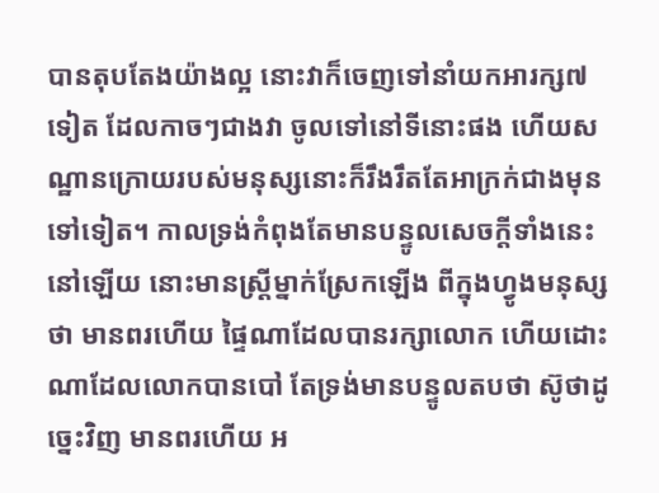បានតុបតែងយ៉ាងល្អ នោះវាក៏ចេញទៅនាំយកអារក្ស៧ទៀត ដែលកាចៗជាងវា ចូលទៅនៅទីនោះផង ហើយសណ្ឋានក្រោយរបស់មនុស្សនោះក៏រឹងរឹតតែអាក្រក់ជាងមុនទៅទៀត។ កាលទ្រង់កំពុងតែមានបន្ទូលសេចក្ដីទាំងនេះនៅឡើយ នោះមានស្ត្រីម្នាក់ស្រែកឡើង ពីក្នុងហ្វូងមនុស្សថា មានពរហើយ ផ្ទៃណាដែលបានរក្សាលោក ហើយដោះណាដែលលោកបានបៅ តែទ្រង់មានបន្ទូលតបថា ស៊ូថាដូច្នេះវិញ មានពរហើយ អ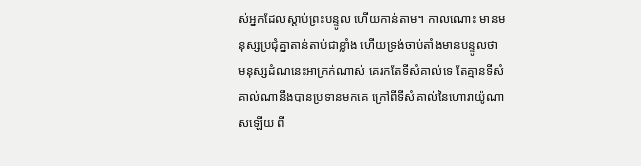ស់អ្នកដែលស្តាប់ព្រះបន្ទូល ហើយកាន់តាម។ កាលណោះ មានមនុស្សប្រជុំគ្នាតាន់តាប់ជាខ្លាំង ហើយទ្រង់ចាប់តាំងមានបន្ទូលថា មនុស្សដំណនេះអាក្រក់ណាស់ គេរកតែទីសំគាល់ទេ តែគ្មានទីសំគាល់ណានឹងបានប្រទានមកគេ ក្រៅពីទីសំគាល់នៃហោរាយ៉ូណាសឡើយ ពី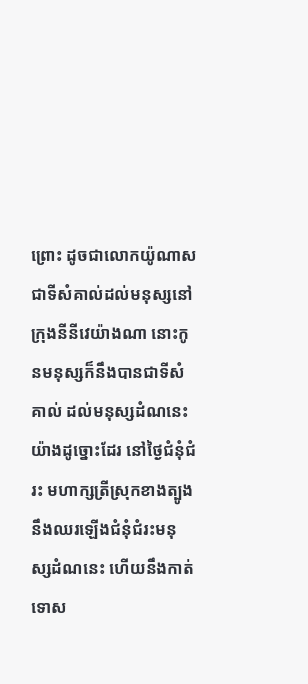ព្រោះ ដូចជាលោកយ៉ូណាសជាទីសំគាល់ដល់មនុស្សនៅក្រុងនីនីវេយ៉ាងណា នោះកូនមនុស្សក៏នឹងបានជាទីសំគាល់ ដល់មនុស្សដំណនេះយ៉ាងដូច្នោះដែរ នៅថ្ងៃជំនុំជំរះ មហាក្សត្រីស្រុកខាងត្បូង នឹងឈរឡើងជំនុំជំរះមនុស្សដំណនេះ ហើយនឹងកាត់ទោស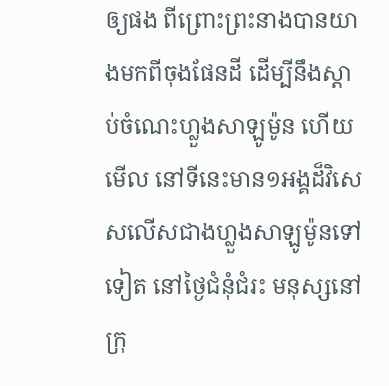ឲ្យផង ពីព្រោះព្រះនាងបានយាងមកពីចុងផែនដី ដើម្បីនឹងស្តាប់ចំណេះហ្លួងសាឡូម៉ូន ហើយមើល នៅទីនេះមាន១អង្គដ៏វិសេសលើសជាងហ្លួងសាឡូម៉ូនទៅទៀត នៅថ្ងៃជំនុំជំរះ មនុស្សនៅក្រុ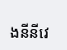ងនីនីវេ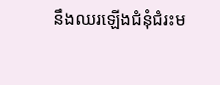នឹងឈរឡើងជំនុំជំរះម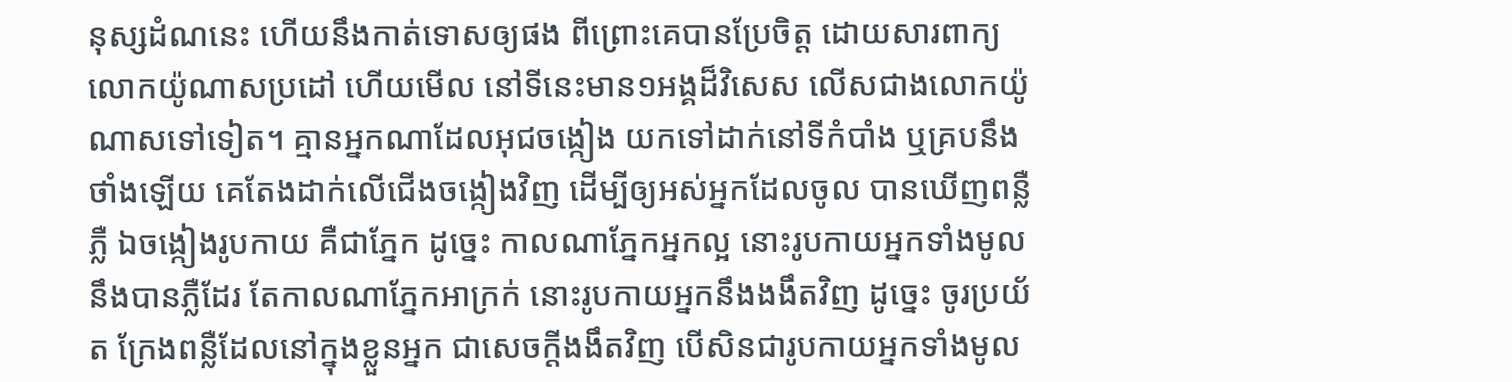នុស្សដំណនេះ ហើយនឹងកាត់ទោសឲ្យផង ពីព្រោះគេបានប្រែចិត្ត ដោយសារពាក្យលោកយ៉ូណាសប្រដៅ ហើយមើល នៅទីនេះមាន១អង្គដ៏វិសេស លើសជាងលោកយ៉ូណាសទៅទៀត។ គ្មានអ្នកណាដែលអុជចង្កៀង យកទៅដាក់នៅទីកំបាំង ឬគ្របនឹងថាំងឡើយ គេតែងដាក់លើជើងចង្កៀងវិញ ដើម្បីឲ្យអស់អ្នកដែលចូល បានឃើញពន្លឺភ្លឺ ឯចង្កៀងរូបកាយ គឺជាភ្នែក ដូច្នេះ កាលណាភ្នែកអ្នកល្អ នោះរូបកាយអ្នកទាំងមូលនឹងបានភ្លឺដែរ តែកាលណាភ្នែកអាក្រក់ នោះរូបកាយអ្នកនឹងងងឹតវិញ ដូច្នេះ ចូរប្រយ័ត ក្រែងពន្លឺដែលនៅក្នុងខ្លួនអ្នក ជាសេចក្ដីងងឹតវិញ បើសិនជារូបកាយអ្នកទាំងមូល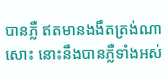បានភ្លឺ ឥតមានងងឹតត្រង់ណាសោះ នោះនឹងបានភ្លឺទាំងអស់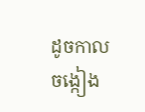ដូចកាលចង្កៀង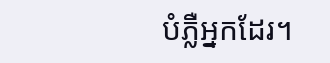បំភ្លឺអ្នកដែរ។